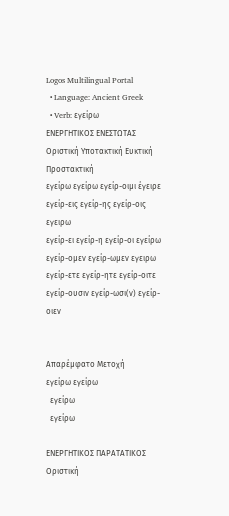Logos Multilingual Portal
  • Language: Ancient Greek
  • Verb: εγείρω
ΕΝΕΡΓΗΤΙΚΟΣ ΕΝΕΣΤΩΤΑΣ
Οριστική Υποτακτική Ευκτική Προστακτική
εγείρω εγείρω εγείρ-οιμι έγειρε
εγείρ-εις εγείρ-ης εγείρ-οις εγειρω
εγείρ-ει εγείρ-η εγείρ-οι εγείρω
εγείρ-ομεν εγείρ-ωμεν εγειρω
εγείρ-ετε εγείρ-ητε εγείρ-οιτε
εγείρ-ουσιν εγείρ-ωσι(ν) εγείρ-οιεν


Απαρέμφατο Μετοχή
εγείρω εγείρω
  εγείρω
  εγείρω

ΕΝΕΡΓΗΤΙΚΟΣ ΠΑΡΑΤΑΤΙΚΟΣ
Οριστική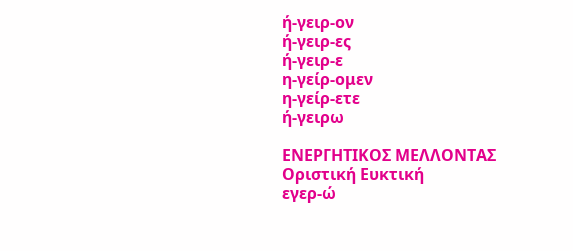ή-γειρ-ον
ή-γειρ-ες
ή-γειρ-ε
η-γείρ-ομεν
η-γείρ-ετε
ή-γειρω

ΕΝΕΡΓΗΤΙΚΟΣ ΜΕΛΛΟΝΤΑΣ
Οριστική Ευκτική
εγερ-ώ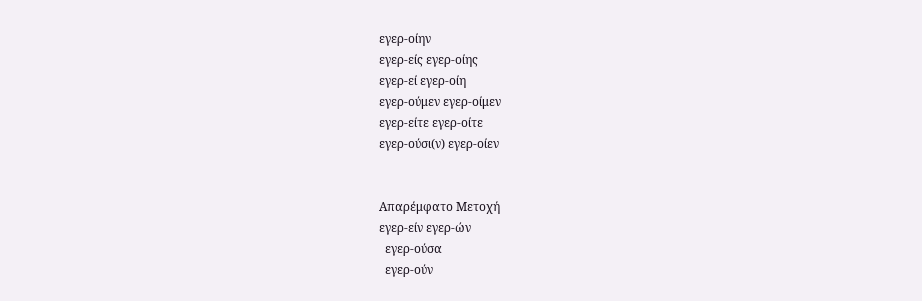εγερ-οίην
εγερ-είς εγερ-οίης
εγερ-εί εγερ-οίη
εγερ-ούμεν εγερ-οίμεν
εγερ-είτε εγερ-οίτε
εγερ-ούσι(ν) εγερ-οίεν


Απαρέμφατο Μετοχή
εγερ-είν εγερ-ών
  εγερ-ούσα
  εγερ-ούν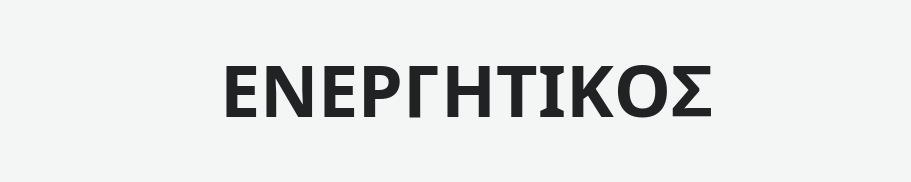ΕΝΕΡΓΗΤΙΚΟΣ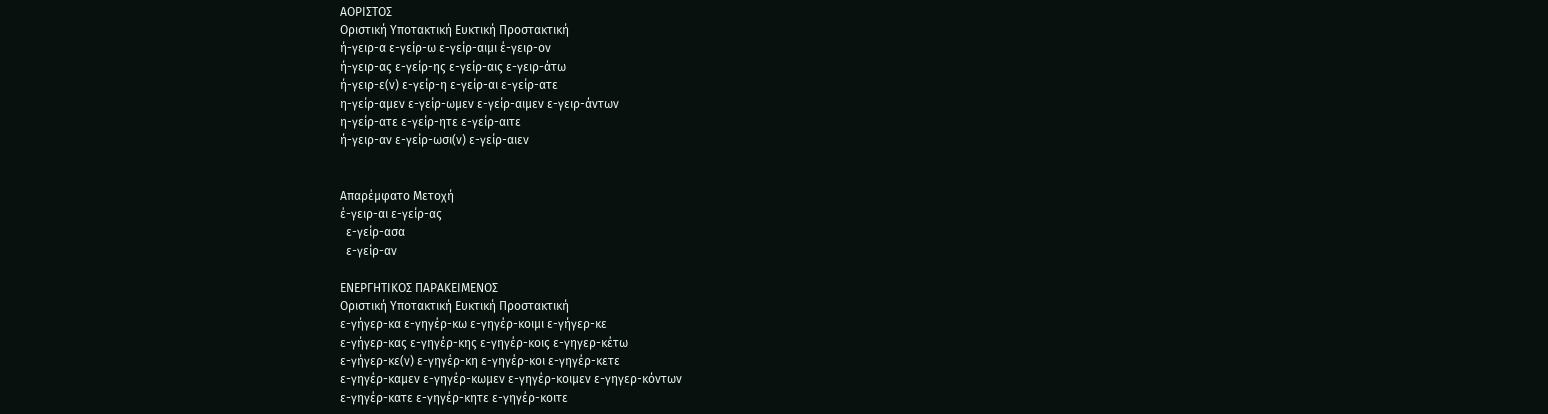ΑΟΡΙΣΤΟΣ
Οριστική Υποτακτική Ευκτική Προστακτική
ή-γειρ-α ε-γείρ-ω ε-γείρ-αιμι έ-γειρ-ον
ή-γειρ-ας ε-γείρ-ης ε-γείρ-αις ε-γειρ-άτω
ή-γειρ-ε(ν) ε-γείρ-η ε-γείρ-αι ε-γείρ-ατε
η-γείρ-αμεν ε-γείρ-ωμεν ε-γείρ-αιμεν ε-γειρ-άντων
η-γείρ-ατε ε-γείρ-ητε ε-γείρ-αιτε
ή-γειρ-αν ε-γείρ-ωσι(ν) ε-γείρ-αιεν


Απαρέμφατο Μετοχή
έ-γειρ-αι ε-γείρ-ας
  ε-γείρ-ασα
  ε-γείρ-αν

ΕΝΕΡΓΗΤΙΚΟΣ ΠΑΡΑΚΕΙΜΕΝΟΣ
Οριστική Υποτακτική Ευκτική Προστακτική
ε-γήγερ-κα ε-γηγέρ-κω ε-γηγέρ-κοιμι ε-γήγερ-κε
ε-γήγερ-κας ε-γηγέρ-κης ε-γηγέρ-κοις ε-γηγερ-κέτω
ε-γήγερ-κε(ν) ε-γηγέρ-κη ε-γηγέρ-κοι ε-γηγέρ-κετε
ε-γηγέρ-καμεν ε-γηγέρ-κωμεν ε-γηγέρ-κοιμεν ε-γηγερ-κόντων
ε-γηγέρ-κατε ε-γηγέρ-κητε ε-γηγέρ-κοιτε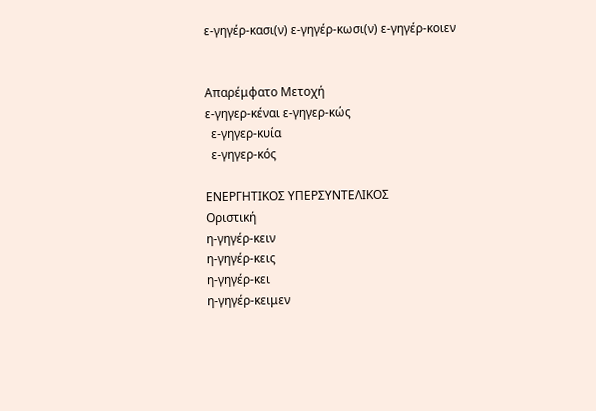ε-γηγέρ-κασι(ν) ε-γηγέρ-κωσι(ν) ε-γηγέρ-κοιεν


Απαρέμφατο Μετοχή
ε-γηγερ-κέναι ε-γηγερ-κώς
  ε-γηγερ-κυία
  ε-γηγερ-κός

ΕΝΕΡΓΗΤΙΚΟΣ ΥΠΕΡΣΥΝΤΕΛΙΚΟΣ
Οριστική
η-γηγέρ-κειν
η-γηγέρ-κεις
η-γηγέρ-κει
η-γηγέρ-κειμεν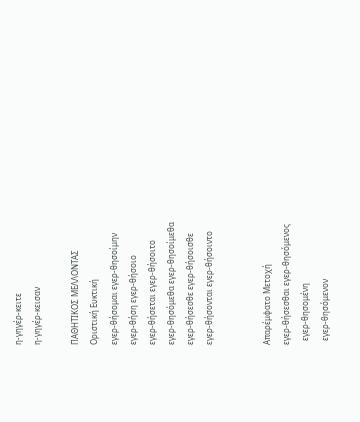η-γηγέρ-κειτε
η-γηγέρ-κεισαν

ΠΑΘΗΤΙΚΟΣ ΜΕΛΛΟΝΤΑΣ
Οριστική Ευκτική
εγερ-θήσομαι εγερ-θησοίμην
εγερ-θήση εγερ-θήσοιο
εγερ-θήσεται εγερ-θήσοιτο
εγερ-θησόμεθα εγερ-θησοίμεθα
εγερ-θήσεσθε εγερ-θήσοισθε
εγερ-θήσονται εγερ-θήσοιντο


Απαρέμφατο Μετοχή
εγερ-θήσεσθαι εγερ-θησόμενος
  εγερ-θησομένη
  εγερ-θησόμενον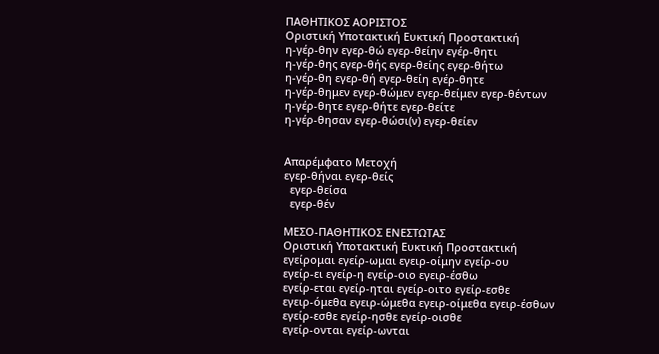ΠΑΘΗΤΙΚΟΣ ΑΟΡΙΣΤΟΣ
Οριστική Υποτακτική Ευκτική Προστακτική
η-γέρ-θην εγερ-θώ εγερ-θείην εγέρ-θητι
η-γέρ-θης εγερ-θής εγερ-θείης εγερ-θήτω
η-γέρ-θη εγερ-θή εγερ-θείη εγέρ-θητε
η-γέρ-θημεν εγερ-θώμεν εγερ-θείμεν εγερ-θέντων
η-γέρ-θητε εγερ-θήτε εγερ-θείτε
η-γέρ-θησαν εγερ-θώσι(ν) εγερ-θείεν


Απαρέμφατο Μετοχή
εγερ-θήναι εγερ-θείς
  εγερ-θείσα
  εγερ-θέν

ΜΕΣΟ-ΠΑΘΗΤΙΚΟΣ ΕΝΕΣΤΩΤΑΣ
Οριστική Υποτακτική Ευκτική Προστακτική
εγείρομαι εγείρ-ωμαι εγειρ-οίμην εγείρ-ου
εγείρ-ει εγείρ-η εγείρ-οιο εγειρ-έσθω
εγείρ-εται εγείρ-ηται εγείρ-οιτο εγείρ-εσθε
εγειρ-όμεθα εγειρ-ώμεθα εγειρ-οίμεθα εγειρ-έσθων
εγείρ-εσθε εγείρ-ησθε εγείρ-οισθε
εγείρ-ονται εγείρ-ωνται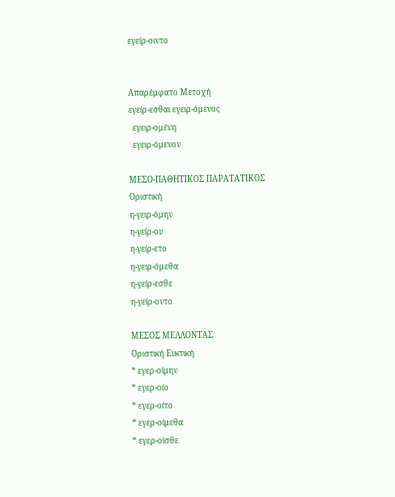εγείρ-οιντο


Απαρέμφατο Μετοχή
εγείρ-εσθαι εγειρ-όμενος
  εγειρ-ομένη
  εγειρ-όμενον

ΜΕΣΟ-ΠΑΘΗΤΙΚΟΣ ΠΑΡΑΤΑΤΙΚΟΣ
Οριστική
η-γειρ-όμην
η-γείρ-ου
η-γείρ-ετο
η-γειρ-όμεθα
η-γείρ-εσθε
η-γείρ-οντο

ΜΕΣΟΣ ΜΕΛΛΟΝΤΑΣ
Οριστική Ευκτική
* εγερ-οίμην
* εγερ-οίο
* εγερ-οίτο
* εγερ-οίμεθα
* εγερ-οίσθε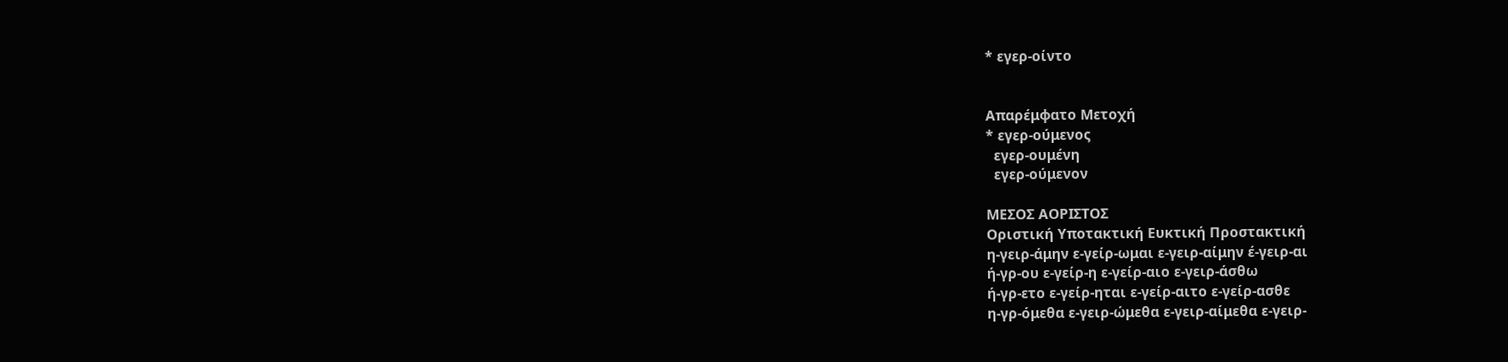* εγερ-οίντο


Απαρέμφατο Μετοχή
* εγερ-ούμενος
  εγερ-ουμένη
  εγερ-ούμενον

ΜΕΣΟΣ ΑΟΡΙΣΤΟΣ
Οριστική Υποτακτική Ευκτική Προστακτική
η-γειρ-άμην ε-γείρ-ωμαι ε-γειρ-αίμην έ-γειρ-αι
ή-γρ-ου ε-γείρ-η ε-γείρ-αιο ε-γειρ-άσθω
ή-γρ-ετο ε-γείρ-ηται ε-γείρ-αιτο ε-γείρ-ασθε
η-γρ-όμεθα ε-γειρ-ώμεθα ε-γειρ-αίμεθα ε-γειρ-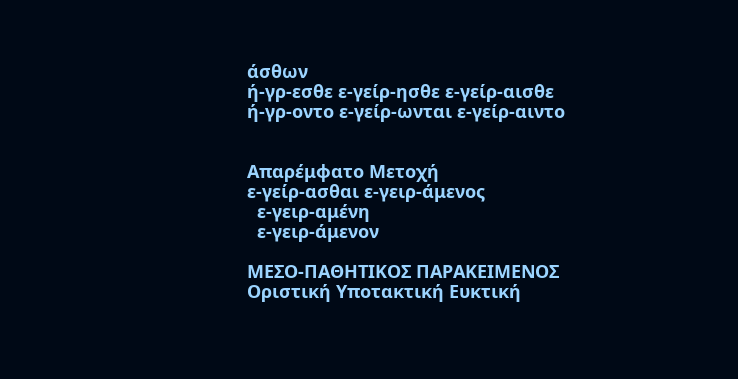άσθων
ή-γρ-εσθε ε-γείρ-ησθε ε-γείρ-αισθε
ή-γρ-οντο ε-γείρ-ωνται ε-γείρ-αιντο


Απαρέμφατο Μετοχή
ε-γείρ-ασθαι ε-γειρ-άμενος
  ε-γειρ-αμένη
  ε-γειρ-άμενον

ΜΕΣΟ-ΠΑΘΗΤΙΚΟΣ ΠΑΡΑΚΕΙΜΕΝΟΣ
Οριστική Υποτακτική Ευκτική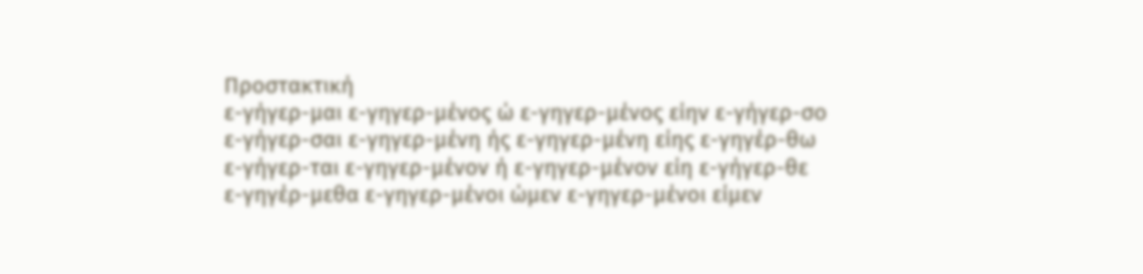Προστακτική
ε-γήγερ-μαι ε-γηγερ-μένος ώ ε-γηγερ-μένος είην ε-γήγερ-σο
ε-γήγερ-σαι ε-γηγερ-μένη ής ε-γηγερ-μένη είης ε-γηγέρ-θω
ε-γήγερ-ται ε-γηγερ-μένον ή ε-γηγερ-μένον είη ε-γήγερ-θε
ε-γηγέρ-μεθα ε-γηγερ-μένοι ώμεν ε-γηγερ-μένοι είμεν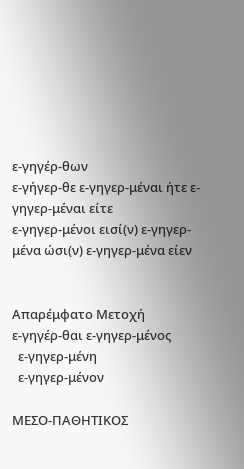ε-γηγέρ-θων
ε-γήγερ-θε ε-γηγερ-μέναι ήτε ε-γηγερ-μέναι είτε
ε-γηγερ-μένοι εισί(ν) ε-γηγερ-μένα ώσι(ν) ε-γηγερ-μένα είεν


Απαρέμφατο Μετοχή
ε-γηγέρ-θαι ε-γηγερ-μένος
  ε-γηγερ-μένη
  ε-γηγερ-μένον

ΜΕΣΟ-ΠΑΘΗΤΙΚΟΣ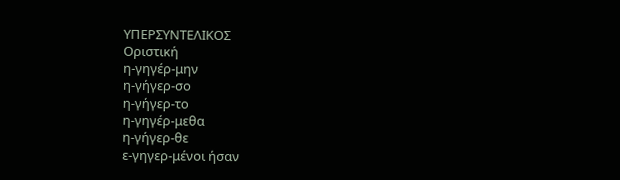ΥΠΕΡΣΥΝΤΕΛΙΚΟΣ
Οριστική
η-γηγέρ-μην
η-γήγερ-σο
η-γήγερ-το
η-γηγέρ-μεθα
η-γήγερ-θε
ε-γηγερ-μένοι ήσαν